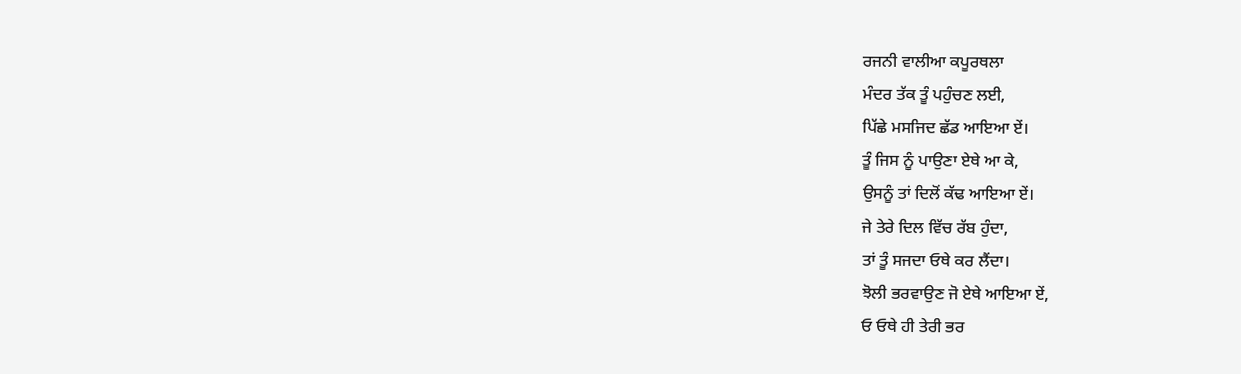ਰਜਨੀ ਵਾਲੀਆ ਕਪੂਰਥਲਾ
ਮੰਦਰ ਤੱਕ ਤੂੰ ਪਹੁੰਚਣ ਲਈ,
ਪਿੱਛੇ ਮਸਜਿਦ ਛੱਡ ਆਇਆ ਏਂ।
ਤੂੰ ਜਿਸ ਨੂੰ ਪਾਉਣਾ ਏਥੇ ਆ ਕੇ,
ਉਸਨੂੰ ਤਾਂ ਦਿਲੋਂ ਕੱਢ ਆਇਆ ਏਂ।
ਜੇ ਤੇਰੇ ਦਿਲ ਵਿੱਚ ਰੱਬ ਹੁੰਦਾ,
ਤਾਂ ਤੂੰ ਸਜਦਾ ਓਥੇ ਕਰ ਲੈਂਦਾ।
ਝੋਲੀ ਭਰਵਾਉਣ ਜੋ ਏਥੇ ਆਇਆ ਏਂ,
ਓ ਓਥੇ ਹੀ ਤੇਰੀ ਭਰ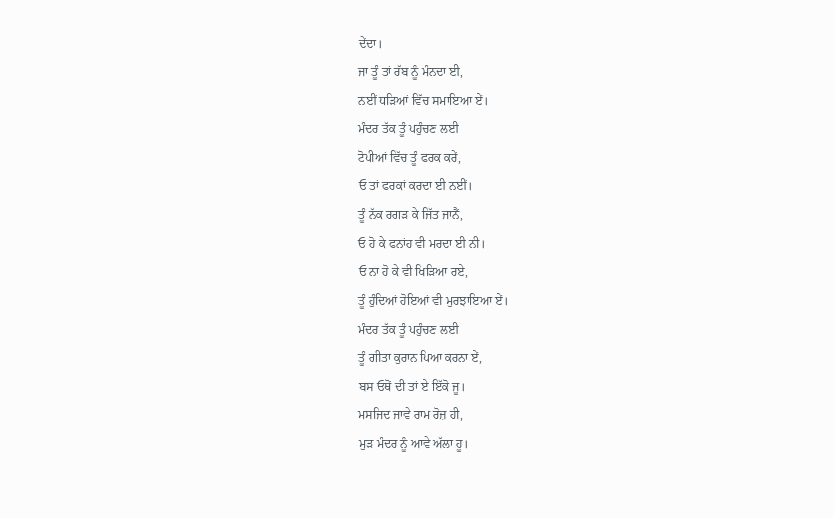ਦੇਂਦਾ।
ਜਾ ਤੂੰ ਤਾਂ ਰੱਬ ਨੂੰ ਮੰਨਦਾ ਈ,
ਨਈਂ ਧੜਿਆਂ ਵਿੱਚ ਸਮਾਇਆ ਏਂ।
ਮੰਦਰ ਤੱਕ ਤੂੰ ਪਹੁੰਚਣ ਲਈ
ਟੋਪੀਆਂ ਵਿੱਚ ਤੂੰ ਫਰਕ ਕਰੇਂ,
ਓ ਤਾਂ ਫਰਕਾਂ ਕਰਦਾ ਈ ਨਈਂ।
ਤੂੰ ਨੱਕ ਰਗੜ ਕੇ ਜਿੱਤ ਜਾਨੈਂ,
ਓ ਹੋ ਕੇ ਫਨਾਂਹ ਵੀ ਮਰਦਾ ਈ ਨੀ।
ਓ ਨਾ ਹੋ ਕੇ ਵੀ ਖਿੜਿਆ ਰਏ,
ਤੂੰ ਹੁੰਦਿਆਂ ਹੋਇਆਂ ਵੀ ਮੁਰਝਾਇਆ ਏਂ।
ਮੰਦਰ ਤੱਕ ਤੂੰ ਪਹੁੰਚਣ ਲਈ
ਤੂੰ ਗੀਤਾ ਕੁਰਾਨ ਪਿਆ ਕਰਨਾ ਏਂ,
ਬਸ ਓਥੋਂ ਦੀ ਤਾਂ ਏ ਇੱਕੋ ਜੂ।
ਮਸਜਿਦ ਜਾਵੇ ਰਾਮ ਰੋਜ਼ ਹੀ,
ਮੁੜ ਮੰਦਰ ਨੂੰ ਆਵੇ ਅੱਲਾ ਹੂ।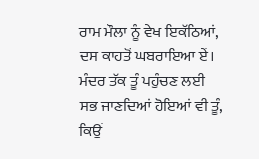ਰਾਮ ਮੌਲਾ ਨੂੰ ਵੇਖ ਇਕੱਠਿਆਂ,
ਦਸ ਕਾਹਤੋਂ ਘਬਰਾਇਆ ਏਂ।
ਮੰਦਰ ਤੱਕ ਤੂੰ ਪਹੁੰਚਣ ਲਈ
ਸਭ ਜਾਣਦਿਆਂ ਹੋਇਆਂ ਵੀ ਤੂੰ,
ਕਿਉਂ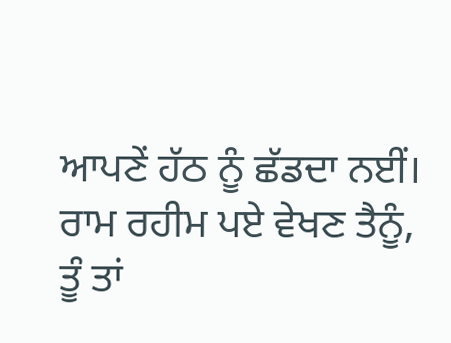ਆਪਣੇਂ ਹੱਠ ਨੂੰ ਛੱਡਦਾ ਨਈਂ।
ਰਾਮ ਰਹੀਮ ਪਏ ਵੇਖਣ ਤੈਨੂੰ,
ਤੂੰ ਤਾਂ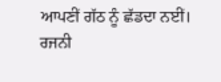ਆਪਣੀਂ ਗੱਠ ਨੂੰ ਛੱਡਦਾ ਨਈਂ।
ਰਜਨੀ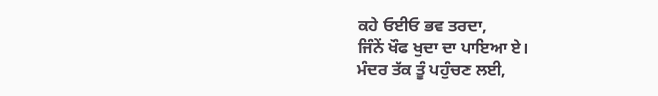ਕਹੇ ਓਈਓ ਭਵ ਤਰਦਾ,
ਜਿੰਨੇਂ ਖੌਫ ਖੁਦਾ ਦਾ ਪਾਇਆ ਏ।
ਮੰਦਰ ਤੱਕ ਤੂੰ ਪਹੁੰਚਣ ਲਈ,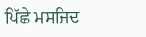ਪਿੱਛੇ ਮਸਜਿਦ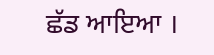ਛੱਡ ਆਇਆ ।